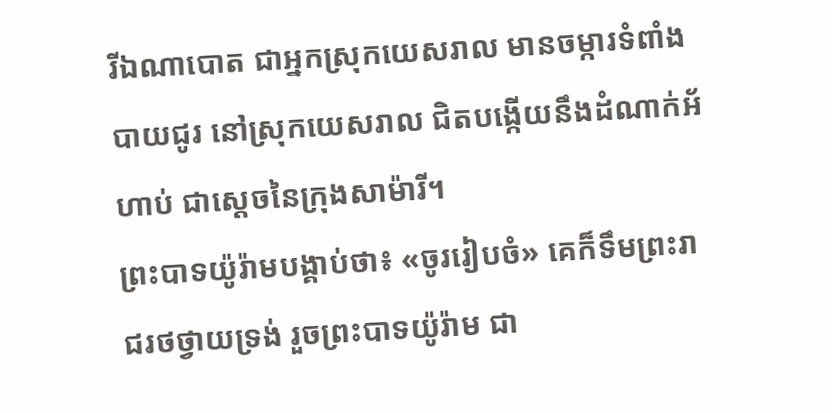រីឯណាបោត ជាអ្នកស្រុកយេសរាល មានចម្ការទំពាំងបាយជូរ នៅស្រុកយេសរាល ជិតបង្កើយនឹងដំណាក់អ័ហាប់ ជាស្តេចនៃក្រុងសាម៉ារី។
ព្រះបាទយ៉ូរ៉ាមបង្គាប់ថា៖ «ចូររៀបចំ» គេក៏ទឹមព្រះរាជរថថ្វាយទ្រង់ រួចព្រះបាទយ៉ូរ៉ាម ជា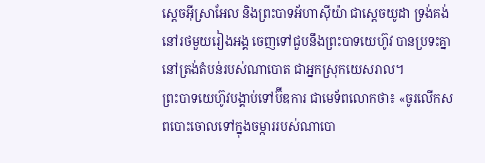ស្តេចអ៊ីស្រាអែល និងព្រះបាទអ័ហាស៊ីយ៉ា ជាស្តេចយូដា ទ្រង់គង់នៅរថមួយរៀងអង្គ ចេញទៅជួបនឹងព្រះបាទយេហ៊ូវ បានប្រទះគ្នានៅត្រង់តំបន់របស់ណាបោត ជាអ្នកស្រុកយេសរាល។
ព្រះបាទយេហ៊ូវបង្គាប់ទៅប៊ីឌការ ជាមេទ័ពលោកថា៖ «ចូរលើកសពបោះចោលទៅក្នុងចម្ការរបស់ណាបោ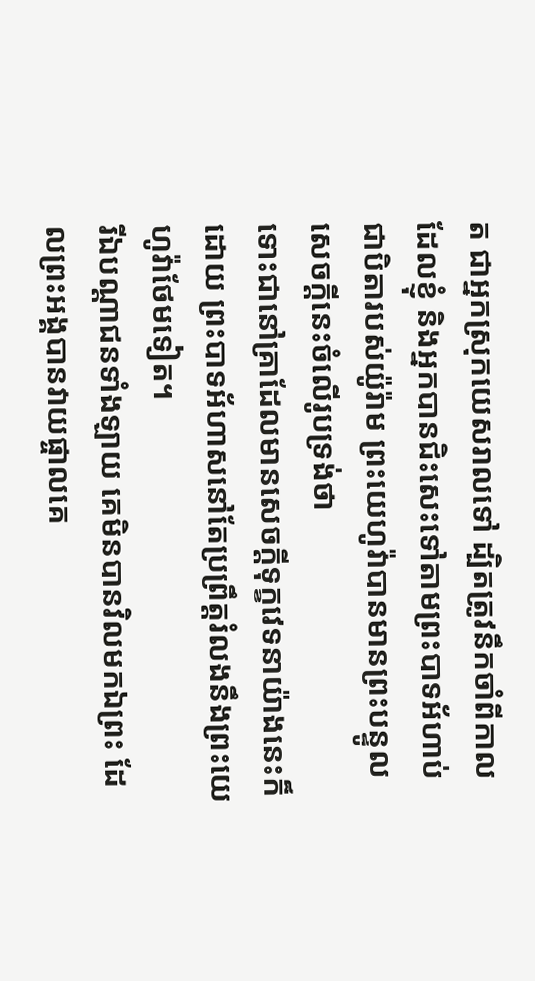ត ជាអ្នកស្រុកយេសរាលទៅ ដ្បិតត្រូវនឹកចាំពីកាលដែលខ្ញុំ និងអ្នកបានជិះសេះទៅតាមព្រះបាទអ័ហាប់ជាបិតារបស់យ៉ូរ៉ាម ព្រះយេហូវ៉ាបានមានព្រះបន្ទូលសេចក្ដីនេះចំលើរូបទ្រង់ថា
ទោះជានៅគ្រាដែលមានសេចក្ដីទុក្ខវេទនាយ៉ាងនេះក៏ដោយ ព្រះបាទអ័ហាសនៅតែប្រព្រឹត្តរំលងនឹងព្រះយេហូវ៉ាថែមទៀត។
រីឯបណ្ដាជនទាំងឡាយ គេមិនបានវិលមកឯព្រះ ដែលព្រះអង្គបានវាយផ្ចាលគេ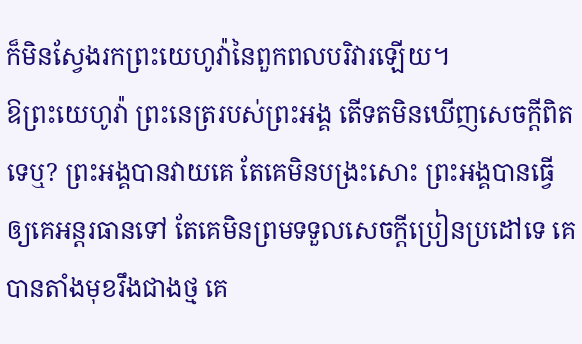ក៏មិនស្វែងរកព្រះយេហូវ៉ានៃពួកពលបរិវារឡើយ។
ឱព្រះយេហូវ៉ា ព្រះនេត្ររបស់ព្រះអង្គ តើទតមិនឃើញសេចក្ដីពិតទេឬ? ព្រះអង្គបានវាយគេ តែគេមិនបង្រះសោះ ព្រះអង្គបានធ្វើឲ្យគេអន្តរធានទៅ តែគេមិនព្រមទទួលសេចក្ដីប្រៀនប្រដៅទេ គេបានតាំងមុខរឹងជាងថ្ម គេ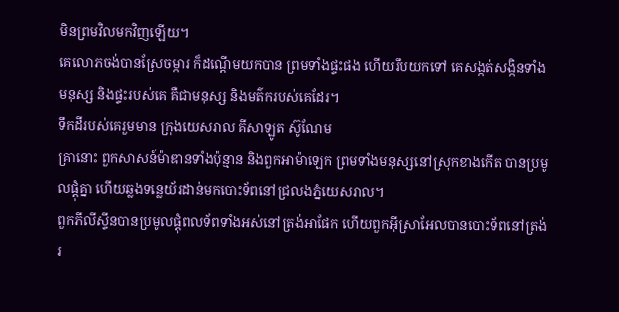មិនព្រមវិលមកវិញឡើយ។
គេលោភចង់បានស្រែចម្ការ ក៏ដណ្តើមយកបាន ព្រមទាំងផ្ទះផង ហើយរឹបយកទៅ គេសង្កត់សង្កិនទាំងមនុស្ស និងផ្ទះរបស់គេ គឺជាមនុស្ស និងមត៌ករបស់គេដែរ។
ទឹកដីរបស់គេរួមមាន ក្រុងយេសរាល គីសាឡូត ស៊ូណែម
គ្រានោះ ពួកសាសន៍ម៉ាឌានទាំងប៉ុន្មាន និងពួកអាម៉ាឡេក ព្រមទាំងមនុស្សនៅស្រុកខាងកើត បានប្រមូលផ្ដុំគ្នា ហើយឆ្លងទន្លេយ័រដាន់មកបោះទ័ពនៅជ្រលងភ្នំយេសរាល។
ពួកភីលីស្ទីនបានប្រមូលផ្តុំពលទ័ពទាំងអស់នៅត្រង់អាផែក ហើយពួកអ៊ីស្រាអែលបានបោះទ័ពនៅត្រង់រ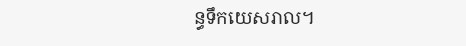ន្ធទឹកយេសរាល។